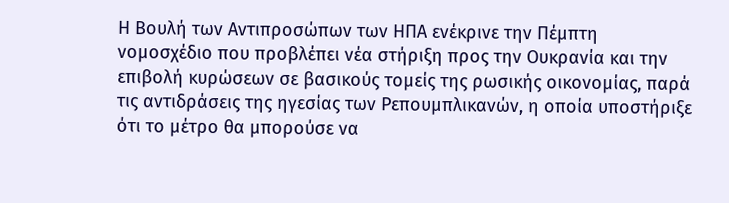Η Βουλή των Αντιπροσώπων των ΗΠΑ ενέκρινε την Πέμπτη νομοσχέδιο που προβλέπει νέα στήριξη προς την Ουκρανία και την επιβολή κυρώσεων σε βασικούς τομείς της ρωσικής οικονομίας, παρά τις αντιδράσεις της ηγεσίας των Ρεπουμπλικανών, η οποία υποστήριξε ότι το μέτρο θα μπορούσε να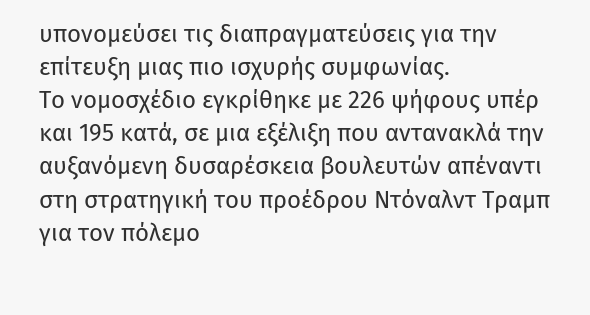υπονομεύσει τις διαπραγματεύσεις για την επίτευξη μιας πιο ισχυρής συμφωνίας.
Το νομοσχέδιο εγκρίθηκε με 226 ψήφους υπέρ και 195 κατά, σε μια εξέλιξη που αντανακλά την αυξανόμενη δυσαρέσκεια βουλευτών απέναντι στη στρατηγική του προέδρου Ντόναλντ Τραμπ για τον πόλεμο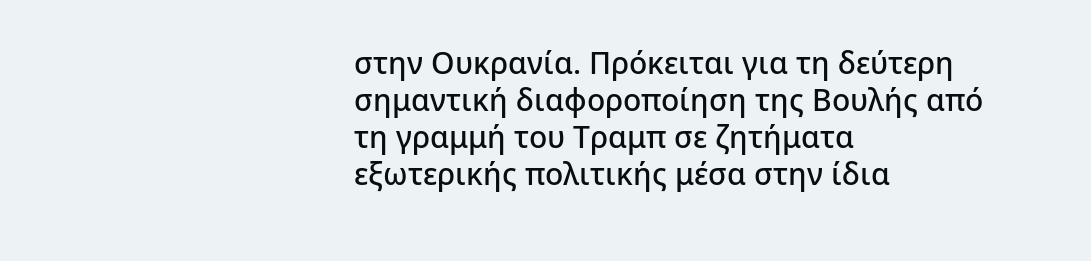στην Ουκρανία. Πρόκειται για τη δεύτερη σημαντική διαφοροποίηση της Βουλής από τη γραμμή του Τραμπ σε ζητήματα εξωτερικής πολιτικής μέσα στην ίδια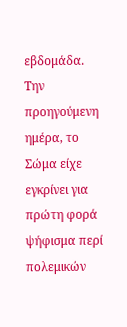εβδομάδα. Την προηγούμενη ημέρα, το Σώμα είχε εγκρίνει για πρώτη φορά ψήφισμα περί πολεμικών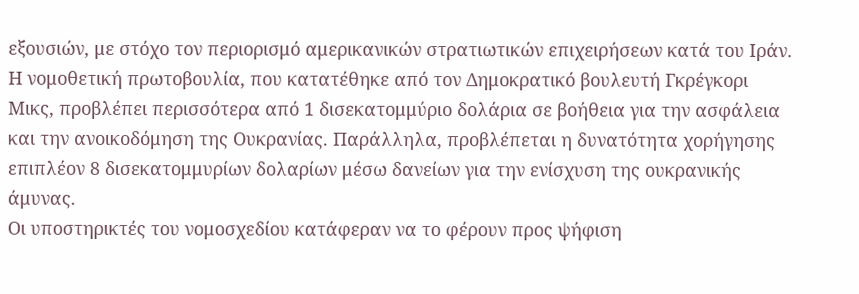εξουσιών, με στόχο τον περιορισμό αμερικανικών στρατιωτικών επιχειρήσεων κατά του Ιράν.
Η νομοθετική πρωτοβουλία, που κατατέθηκε από τον Δημοκρατικό βουλευτή Γκρέγκορι Μικς, προβλέπει περισσότερα από 1 δισεκατομμύριο δολάρια σε βοήθεια για την ασφάλεια και την ανοικοδόμηση της Ουκρανίας. Παράλληλα, προβλέπεται η δυνατότητα χορήγησης επιπλέον 8 δισεκατομμυρίων δολαρίων μέσω δανείων για την ενίσχυση της ουκρανικής άμυνας.
Οι υποστηρικτές του νομοσχεδίου κατάφεραν να το φέρουν προς ψήφιση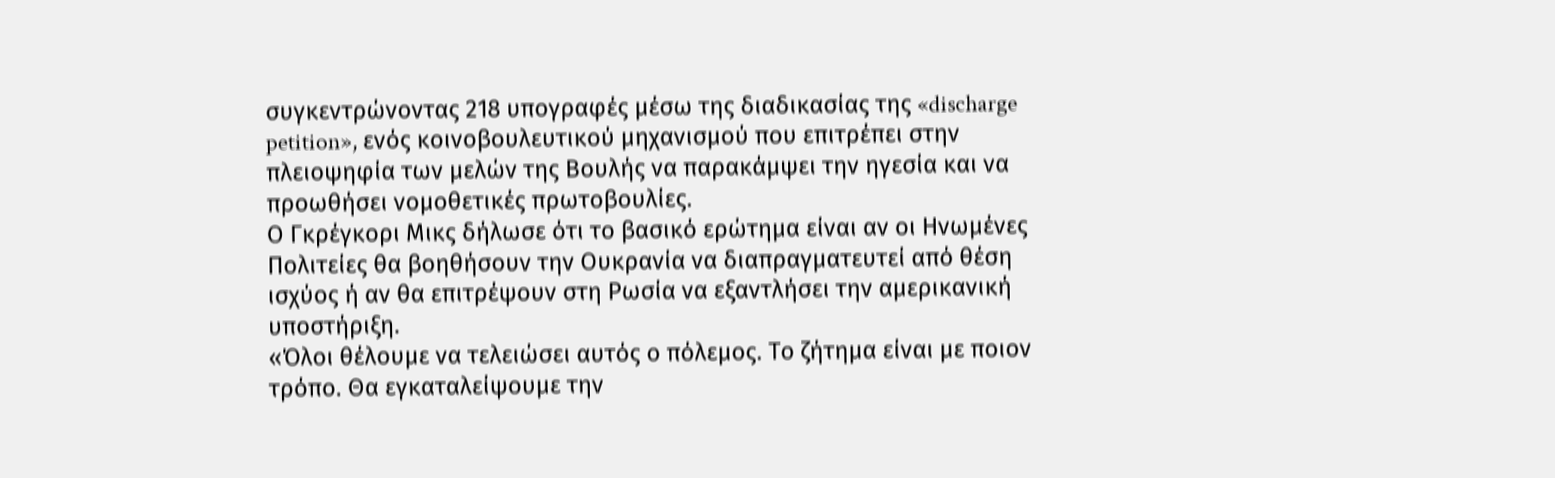συγκεντρώνοντας 218 υπογραφές μέσω της διαδικασίας της «discharge petition», ενός κοινοβουλευτικού μηχανισμού που επιτρέπει στην πλειοψηφία των μελών της Βουλής να παρακάμψει την ηγεσία και να προωθήσει νομοθετικές πρωτοβουλίες.
Ο Γκρέγκορι Μικς δήλωσε ότι το βασικό ερώτημα είναι αν οι Ηνωμένες Πολιτείες θα βοηθήσουν την Ουκρανία να διαπραγματευτεί από θέση ισχύος ή αν θα επιτρέψουν στη Ρωσία να εξαντλήσει την αμερικανική υποστήριξη.
«Όλοι θέλουμε να τελειώσει αυτός ο πόλεμος. Το ζήτημα είναι με ποιον τρόπο. Θα εγκαταλείψουμε την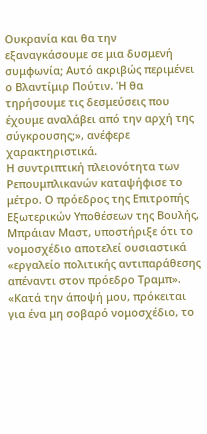Ουκρανία και θα την εξαναγκάσουμε σε μια δυσμενή συμφωνία; Αυτό ακριβώς περιμένει ο Βλαντίμιρ Πούτιν. Ή θα τηρήσουμε τις δεσμεύσεις που έχουμε αναλάβει από την αρχή της σύγκρουσης;», ανέφερε χαρακτηριστικά.
Η συντριπτική πλειονότητα των Ρεπουμπλικανών καταψήφισε το μέτρο. Ο πρόεδρος της Επιτροπής Εξωτερικών Υποθέσεων της Βουλής, Μπράιαν Μαστ, υποστήριξε ότι το νομοσχέδιο αποτελεί ουσιαστικά «εργαλείο πολιτικής αντιπαράθεσης απέναντι στον πρόεδρο Τραμπ».
«Κατά την άποψή μου, πρόκειται για ένα μη σοβαρό νομοσχέδιο, το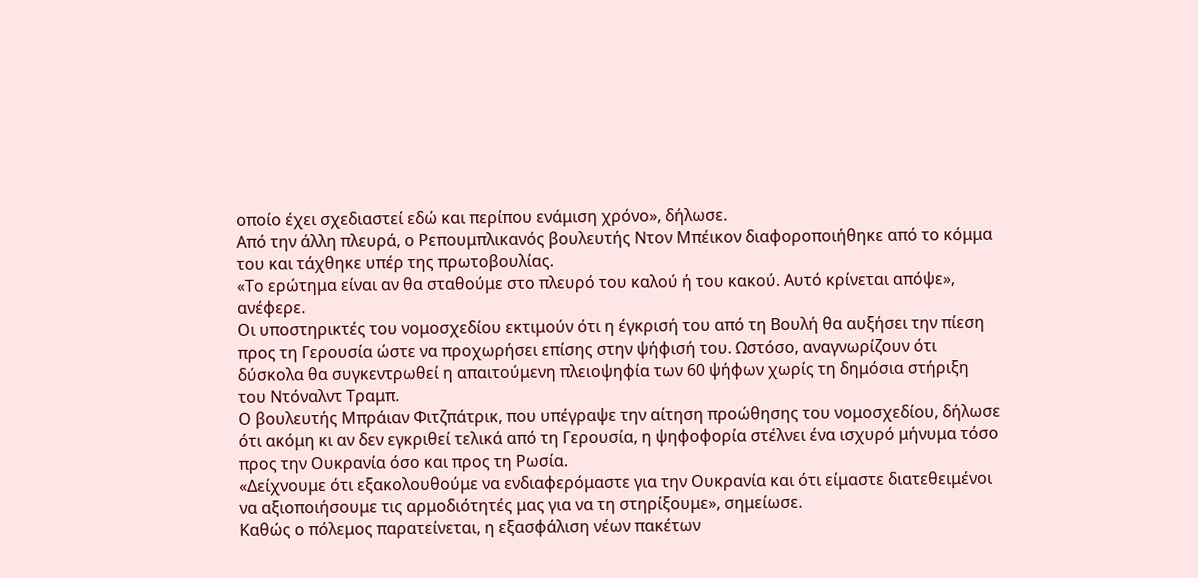οποίο έχει σχεδιαστεί εδώ και περίπου ενάμιση χρόνο», δήλωσε.
Από την άλλη πλευρά, ο Ρεπουμπλικανός βουλευτής Ντον Μπέικον διαφοροποιήθηκε από το κόμμα του και τάχθηκε υπέρ της πρωτοβουλίας.
«Το ερώτημα είναι αν θα σταθούμε στο πλευρό του καλού ή του κακού. Αυτό κρίνεται απόψε», ανέφερε.
Οι υποστηρικτές του νομοσχεδίου εκτιμούν ότι η έγκρισή του από τη Βουλή θα αυξήσει την πίεση προς τη Γερουσία ώστε να προχωρήσει επίσης στην ψήφισή του. Ωστόσο, αναγνωρίζουν ότι δύσκολα θα συγκεντρωθεί η απαιτούμενη πλειοψηφία των 60 ψήφων χωρίς τη δημόσια στήριξη του Ντόναλντ Τραμπ.
Ο βουλευτής Μπράιαν Φιτζπάτρικ, που υπέγραψε την αίτηση προώθησης του νομοσχεδίου, δήλωσε ότι ακόμη κι αν δεν εγκριθεί τελικά από τη Γερουσία, η ψηφοφορία στέλνει ένα ισχυρό μήνυμα τόσο προς την Ουκρανία όσο και προς τη Ρωσία.
«Δείχνουμε ότι εξακολουθούμε να ενδιαφερόμαστε για την Ουκρανία και ότι είμαστε διατεθειμένοι να αξιοποιήσουμε τις αρμοδιότητές μας για να τη στηρίξουμε», σημείωσε.
Καθώς ο πόλεμος παρατείνεται, η εξασφάλιση νέων πακέτων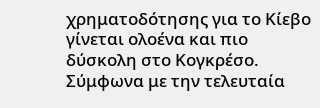χρηματοδότησης για το Κίεβο γίνεται ολοένα και πιο δύσκολη στο Κογκρέσο. Σύμφωνα με την τελευταία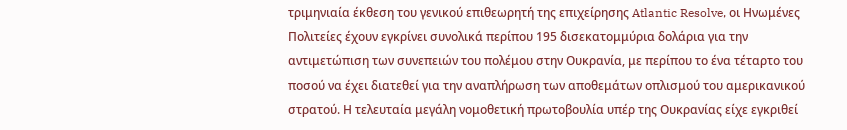τριμηνιαία έκθεση του γενικού επιθεωρητή της επιχείρησης Atlantic Resolve, οι Ηνωμένες Πολιτείες έχουν εγκρίνει συνολικά περίπου 195 δισεκατομμύρια δολάρια για την αντιμετώπιση των συνεπειών του πολέμου στην Ουκρανία, με περίπου το ένα τέταρτο του ποσού να έχει διατεθεί για την αναπλήρωση των αποθεμάτων οπλισμού του αμερικανικού στρατού. Η τελευταία μεγάλη νομοθετική πρωτοβουλία υπέρ της Ουκρανίας είχε εγκριθεί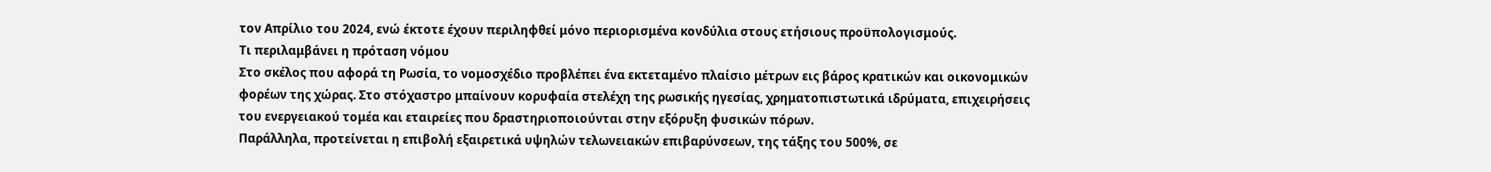τον Απρίλιο του 2024, ενώ έκτοτε έχουν περιληφθεί μόνο περιορισμένα κονδύλια στους ετήσιους προϋπολογισμούς.
Τι περιλαμβάνει η πρόταση νόμου
Στο σκέλος που αφορά τη Ρωσία, το νομοσχέδιο προβλέπει ένα εκτεταμένο πλαίσιο μέτρων εις βάρος κρατικών και οικονομικών φορέων της χώρας. Στο στόχαστρο μπαίνουν κορυφαία στελέχη της ρωσικής ηγεσίας, χρηματοπιστωτικά ιδρύματα, επιχειρήσεις του ενεργειακού τομέα και εταιρείες που δραστηριοποιούνται στην εξόρυξη φυσικών πόρων.
Παράλληλα, προτείνεται η επιβολή εξαιρετικά υψηλών τελωνειακών επιβαρύνσεων, της τάξης του 500%, σε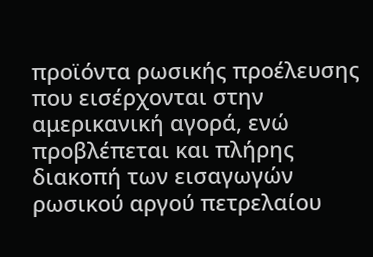προϊόντα ρωσικής προέλευσης που εισέρχονται στην αμερικανική αγορά, ενώ προβλέπεται και πλήρης διακοπή των εισαγωγών ρωσικού αργού πετρελαίου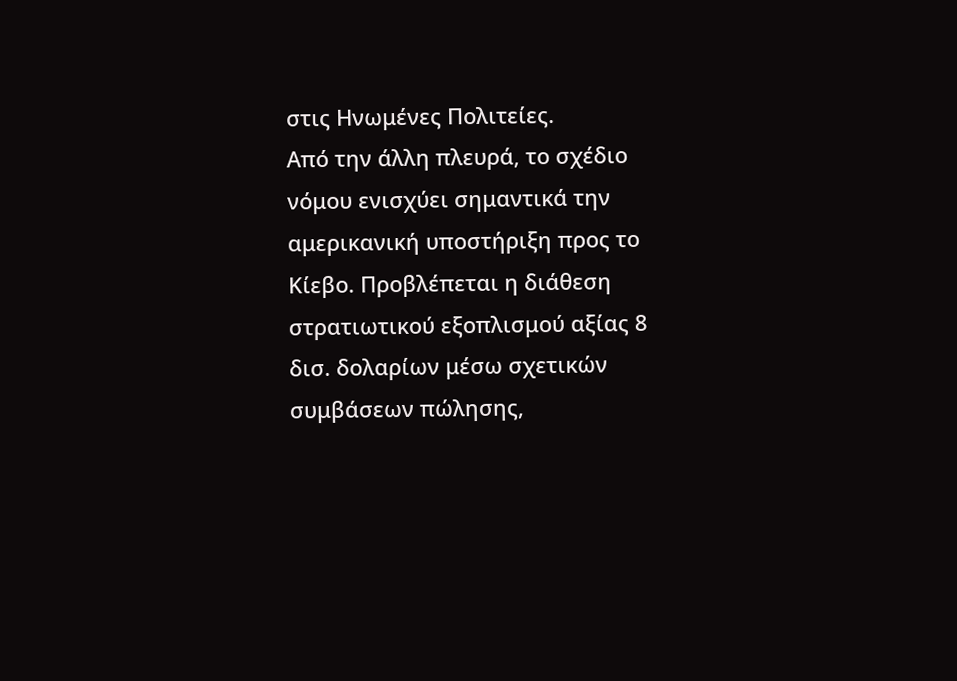στις Ηνωμένες Πολιτείες.
Από την άλλη πλευρά, το σχέδιο νόμου ενισχύει σημαντικά την αμερικανική υποστήριξη προς το Κίεβο. Προβλέπεται η διάθεση στρατιωτικού εξοπλισμού αξίας 8 δισ. δολαρίων μέσω σχετικών συμβάσεων πώλησης,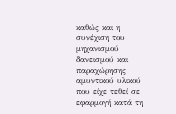καθώς και η συνέχιση του μηχανισμού δανεισμού και παραχώρησης αμυντικού υλικού που είχε τεθεί σε εφαρμογή κατά τη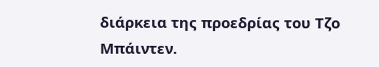διάρκεια της προεδρίας του Τζο Μπάιντεν.